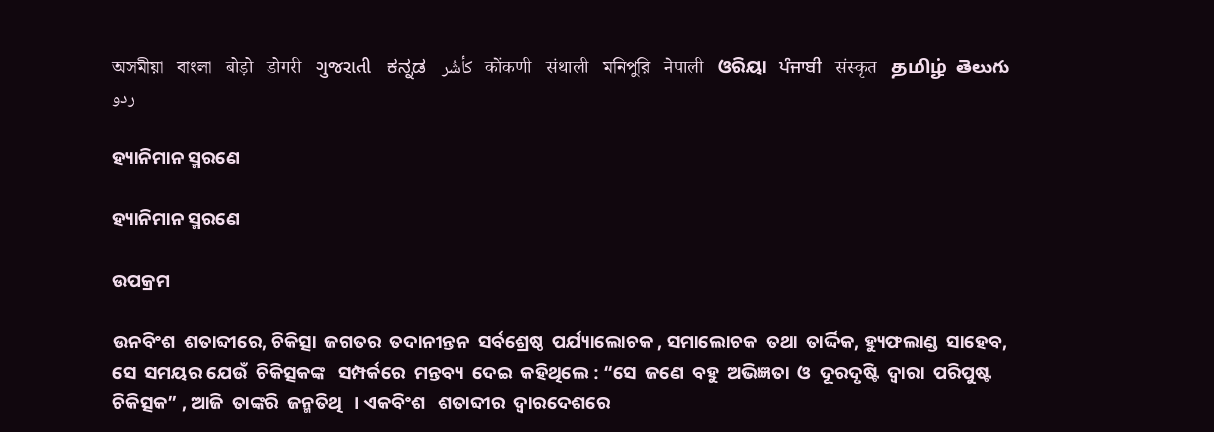অসমীয়া   বাংলা   बोड़ो   डोगरी   ગુજરાતી   ಕನ್ನಡ   كأشُر   कोंकणी   संथाली   মনিপুরি   नेपाली   ଓରିୟା   ਪੰਜਾਬੀ   संस्कृत   தமிழ்  తెలుగు   ردو

ହ୍ୟାନିମାନ ସ୍ମରଣେ

ହ୍ୟାନିମାନ ସ୍ମରଣେ

ଉପକ୍ରମ

ଉନବିଂଶ  ଶତାବ୍ଦୀରେ, ଚିକିତ୍ସା  ଜଗତର  ତଦାନୀନ୍ତନ  ସର୍ବଶ୍ରେଷ୍ଠ  ପର୍ଯ୍ୟାଲୋଚକ , ସମାଲୋଚକ  ତଥା  ତାର୍ଦ୍ଦିକ, ହ୍ୟୁଫଲାଣ୍ଡ  ସାହେବ,  ସେ  ସମୟର ଯେଉଁ  ଚିକିତ୍ସକଙ୍କ   ସମ୍ପର୍କରେ  ମନ୍ତବ୍ୟ  ଦେଇ  କହିଥିଲେ : “ସେ  ଜଣେ  ବହୁ  ଅଭିଜ୍ଞତା  ଓ  ଦୂରଦୃଷ୍ଟି  ଦ୍ଵାରା  ପରିପୁଷ୍ଟ  ଚିକିତ୍ସକ” , ଆଜି  ତାଙ୍କରି  ଜନ୍ମତିଥି   । ଏକବିଂଶ   ଶତାବ୍ଦୀର  ଦ୍ଵାରଦେଶରେ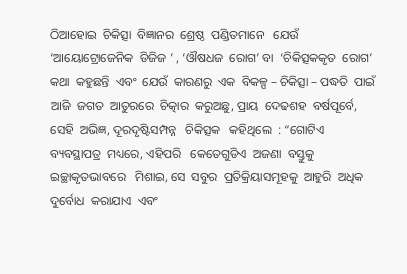ଠିଆହୋଇ  ଚିକିତ୍ସା  ବିଜ୍ଞାନର  ଶ୍ରେଷ୍ଠ  ପଣ୍ଡିତମାନେ   ଯେଉଁ  ‘ଆୟୋଟ୍ରୋଜେନିକ  ଡିଜିଜ ’ , ‘ଔଷଧଜ  ରୋଗ’ ବା  ‘ଚିକିତ୍ସକକୃତ  ରୋଗ’ କଥା  କହୁଛନ୍ତି  ଏବଂ  ଯେଉଁ  କାରଣରୁ  ଏକ  ବିକଳ୍ପ – ଚିକିତ୍ସା – ପଦ୍ଧତି  ପାଇଁ  ଆଜି  ଜଗତ  ଆତୁରରେ  ଚିତ୍କାର  କରୁଅଛୁ, ପ୍ରାୟ  ଦେଢଶହ  ବର୍ଷପୂର୍ବେ, ସେହି  ଅଭିଜ୍ଞ, ଦୂରଦୃଷ୍ଟିସମ୍ପନ୍ନ   ଚିକିତ୍ସକ   କହିଥିଲେ  : “ଗୋଟିଏ   ବ୍ୟବସ୍ଥାପତ୍ର  ମଧ୍ୟରେ, ଏହିପରି   କେତେଗୁଡିଏ  ଅଜଣା  ବସ୍ତୁକୁ   ଇଚ୍ଛାକୃତଭାବରେ   ମିଶାଇ, ସେ  ସବୁର  ପ୍ରତିକ୍ରିୟାସମୂହକୁ  ଆହୁରି  ଅଧିକ  ଦୁର୍ବୋଧ  କରାଯାଏ  ଏବଂ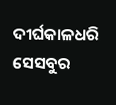ଦୀର୍ଘକାଳଧରି  ସେସବୁର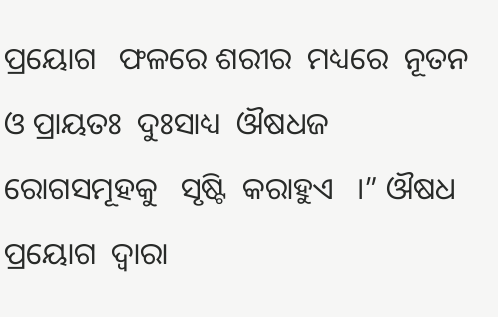ପ୍ରୟୋଗ   ଫଳରେ ଶରୀର  ମଧ୍ୟରେ  ନୂତନ  ଓ ପ୍ରାୟତଃ  ଦୁଃସାଧ୍ୟ  ଔଷଧଜ  ରୋଗସମୂହକୁ   ସୃଷ୍ଟି  କରାହୁଏ   ।” ଔଷଧ  ପ୍ରୟୋଗ  ଦ୍ଵାରା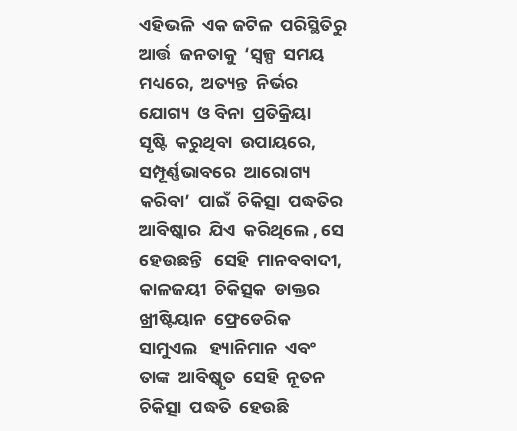ଏହିଭଳି  ଏକ ଜଟିଳ  ପରିସ୍ଥିତିରୁ  ଆର୍ତ୍ତ  ଜନତାକୁ  ‘ସ୍ୱଳ୍ପ  ସମୟ  ମଧ୍ୟରେ,  ଅତ୍ୟନ୍ତ  ନିର୍ଭର   ଯୋଗ୍ୟ  ଓ ବିନା  ପ୍ରତିକ୍ରିୟା   ସୃଷ୍ଟି  କରୁଥିବା  ଉପାୟରେ,  ସମ୍ପୂର୍ଣ୍ଣଭାବରେ  ଆରୋଗ୍ୟ  କରିବା’  ପାଇଁ  ଚିକିତ୍ସା  ପଦ୍ଧତିର  ଆବିଷ୍କାର  ଯିଏ  କରିଥିଲେ , ସେ  ହେଉଛନ୍ତି   ସେହି  ମାନବବାଦୀ, କାଳଜୟୀ  ଚିକିତ୍ସକ  ଡାକ୍ତର  ଖ୍ରୀଷ୍ଟିୟାନ  ଫ୍ରେଡେରିକ  ସାମୁଏଲ   ହ୍ୟାନିମାନ  ଏବଂ  ତାଙ୍କ  ଆବିଷ୍କୃତ  ସେହି  ନୂତନ  ଚିକିତ୍ସା  ପଦ୍ଧତି  ହେଉଛି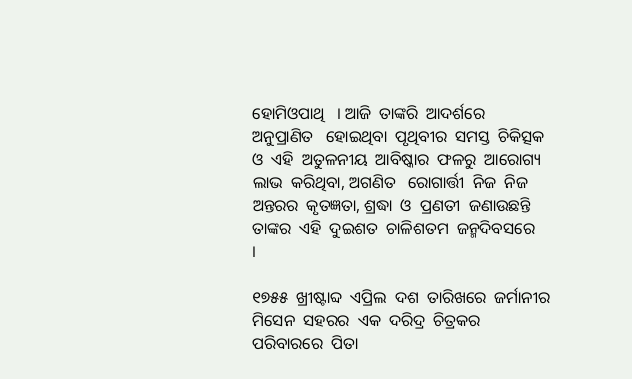ହୋମିଓପାଥି   । ଆଜି  ତାଙ୍କରି  ଆଦର୍ଶରେ  ଅନୁପ୍ରାଣିତ   ହୋଇଥିବା  ପୃଥିବୀର  ସମସ୍ତ  ଚିକିତ୍ସକ  ଓ  ଏହି  ଅତୁଳନୀୟ  ଆବିଷ୍କାର  ଫଳରୁ  ଆରୋଗ୍ୟ  ଲାଭ  କରିଥିବା, ଅଗଣିତ   ରୋଗାର୍ତ୍ତୀ  ନିଜ  ନିଜ   ଅନ୍ତରର  କୃତଜ୍ଞତା, ଶ୍ରଦ୍ଧା  ଓ  ପ୍ରଣତୀ  ଜଣାଉଛନ୍ତି  ତାଙ୍କର  ଏହି  ଦୁଇଶତ  ଚାଳିଶତମ  ଜନ୍ମଦିବସରେ    ।

୧୭୫୫  ଖ୍ରୀଷ୍ଟାବ୍ଦ  ଏପ୍ରିଲ  ଦଶ  ତାରିଖରେ  ଜର୍ମାନୀର  ମିସେନ  ସହରର  ଏକ  ଦରିଦ୍ର  ଚିତ୍ରକର  ପରିବାରରେ  ପିତା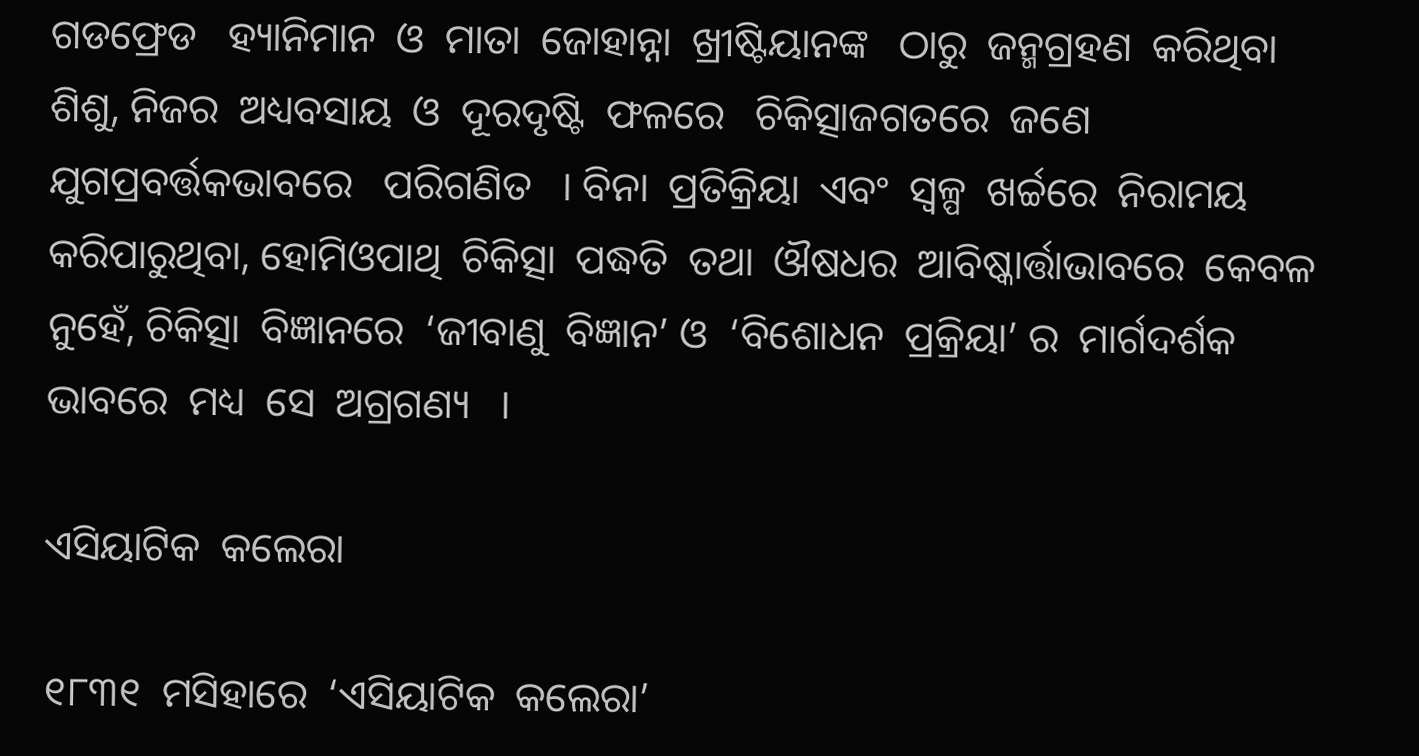ଗଡଫ୍ରେଡ   ହ୍ୟାନିମାନ  ଓ  ମାତା  ଜୋହାନ୍ନା  ଖ୍ରୀଷ୍ଟିୟାନଙ୍କ   ଠାରୁ  ଜନ୍ମଗ୍ରହଣ  କରିଥିବା  ଶିଶୁ, ନିଜର  ଅଧ୍ୟବସାୟ  ଓ  ଦୂରଦୃଷ୍ଟି  ଫଳରେ   ଚିକିତ୍ସାଜଗତରେ  ଜଣେ  ଯୁଗପ୍ରବର୍ତ୍ତକଭାବରେ   ପରିଗଣିତ   । ବିନା  ପ୍ରତିକ୍ରିୟା  ଏବଂ  ସ୍ୱଳ୍ପ  ଖର୍ଚ୍ଚରେ  ନିରାମୟ  କରିପାରୁଥିବା, ହୋମିଓପାଥି  ଚିକିତ୍ସା  ପଦ୍ଧତି  ତଥା  ଔଷଧର  ଆବିଷ୍କାର୍ତ୍ତାଭାବରେ  କେବଳ  ନୁହେଁ, ଚିକିତ୍ସା  ବିଜ୍ଞାନରେ  ‘ଜୀବାଣୁ  ବିଜ୍ଞାନ’ ଓ  ‘ବିଶୋଧନ  ପ୍ରକ୍ରିୟା’ ର  ମାର୍ଗଦର୍ଶକ   ଭାବରେ  ମଧ୍ୟ  ସେ  ଅଗ୍ରଗଣ୍ୟ   ।

ଏସିୟାଟିକ  କଲେରା

୧୮୩୧  ମସିହାରେ  ‘ଏସିୟାଟିକ  କଲେରା’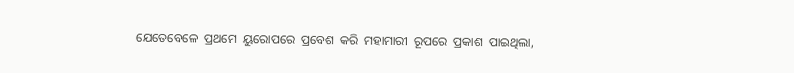ଯେତେବେଳେ  ପ୍ରଥମେ  ୟୁରୋପରେ  ପ୍ରବେଶ  କରି  ମହାମାରୀ  ରୂପରେ  ପ୍ରକାଶ  ପାଇଥିଲା,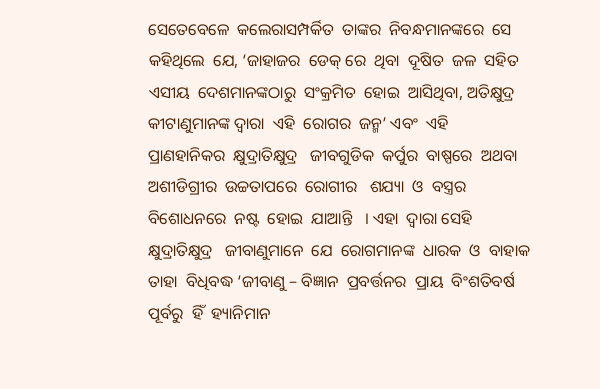ସେତେବେଳେ  କଲେରାସମ୍ପର୍କିତ  ତାଙ୍କର  ନିବନ୍ଧମାନଙ୍କରେ  ସେ  କହିଥିଲେ  ଯେ, ‘ଜାହାଜର  ଡେକ୍ ରେ  ଥିବା  ଦୂଷିତ  ଜଳ  ସହିତ  ଏସୀୟ  ଦେଶମାନଙ୍କଠାରୁ  ସଂକ୍ରମିତ  ହୋଇ  ଆସିଥିବା, ଅତିକ୍ଷୁଦ୍ର  କୀଟାଣୁମାନଙ୍କ ଦ୍ଵାରା  ଏହି  ରୋଗର  ଜନ୍ମ’ ଏବଂ  ଏହି  ପ୍ରାଣହାନିକର  କ୍ଷୁଦ୍ରାତିକ୍ଷୁଦ୍ର   ଜୀବଗୁଡିକ  କର୍ପୁର  ବାଷ୍ପରେ  ଅଥବା  ଅଶୀଡିଗ୍ରୀର  ଉଚ୍ଚତାପରେ  ରୋଗୀର   ଶଯ୍ୟା  ଓ  ବସ୍ତ୍ରର  ବିଶୋଧନରେ  ନଷ୍ଟ  ହୋଇ  ଯାଆନ୍ତି   । ଏହା  ଦ୍ଵାରା ସେହି  କ୍ଷୁଦ୍ରାତିକ୍ଷୁଦ୍ର   ଜୀବାଣୁମାନେ  ଯେ  ରୋଗମାନଙ୍କ  ଧାରକ  ଓ  ବାହାକ  ତାହା  ବିଧିବଦ୍ଧ ‘ଜୀବାଣୁ – ବିଜ୍ଞାନ  ପ୍ରବର୍ତ୍ତନର  ପ୍ରାୟ  ବିଂଶତିବର୍ଷ  ପୂର୍ବରୁ  ହିଁ  ହ୍ୟାନିମାନ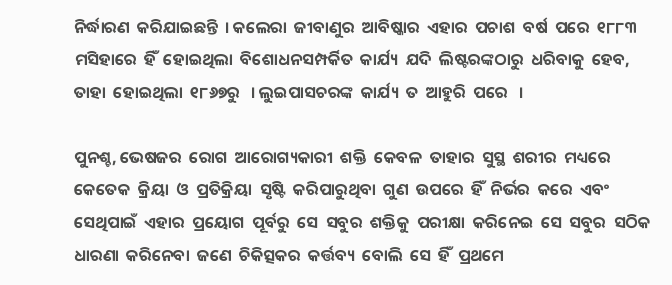ନିର୍ଦ୍ଧାରଣ  କରିଯାଇଛନ୍ତି  । କଲେରା  ଜୀବାଣୁର  ଆବିଷ୍କାର  ଏହାର  ପଚାଶ  ବର୍ଷ  ପରେ  ୧୮୮୩ ମସିହାରେ  ହିଁ  ହୋଇଥିଲା  ବିଶୋଧନସମ୍ପର୍କିତ  କାର୍ଯ୍ୟ  ଯଦି  ଲିଷ୍ଟରଙ୍କଠାରୁ  ଧରିବାକୁ  ହେବ, ତାହା  ହୋଇଥିଲା  ୧୮୬୭ରୁ   । ଲୁଇପାସଚରଙ୍କ  କାର୍ଯ୍ୟ  ତ  ଆହୁରି  ପରେ   ।

ପୁନଶ୍ଚ, ଭେଷଜର  ରୋଗ  ଆରୋଗ୍ୟକାରୀ  ଶକ୍ତି  କେବଳ  ତାହାର  ସୁସ୍ଥ  ଶରୀର  ମଧ୍ୟରେ  କେତେକ  କ୍ରିୟା  ଓ  ପ୍ରତିକ୍ରିୟା  ସୃଷ୍ଟି  କରିପାରୁଥିବା  ଗୁଣ  ଉପରେ  ହିଁ  ନିର୍ଭର  କରେ  ଏବଂ  ସେଥିପାଇଁ  ଏହାର  ପ୍ରୟୋଗ  ପୂର୍ବରୁ  ସେ  ସବୁର  ଶକ୍ତିକୁ  ପରୀକ୍ଷା  କରିନେଇ  ସେ  ସବୁର  ସଠିକ  ଧାରଣା  କରିନେବା  ଜଣେ  ଚିକିତ୍ସକର  କର୍ତ୍ତବ୍ୟ  ବୋଲି  ସେ  ହିଁ  ପ୍ରଥମେ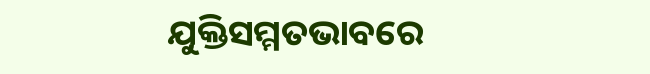ଯୁକ୍ତିସମ୍ମତଭାବରେ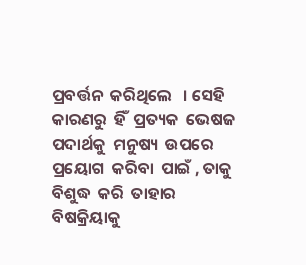ପ୍ରବର୍ତ୍ତନ  କରିଥିଲେ   । ସେହି  କାରଣରୁ  ହିଁ  ପ୍ରତ୍ୟକ  ଭେଷଜ  ପଦାର୍ଥକୁ  ମନୁଷ୍ୟ  ଉପରେ   ପ୍ରୟୋଗ  କରିବା  ପାଇଁ , ତାକୁ  ବିଶୁଦ୍ଧ  କରି  ତାହାର  ବିଷକ୍ରିୟାକୁ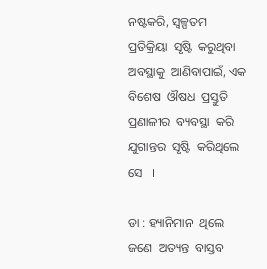ନଷ୍ଟକରି, ସ୍ୱଳ୍ପତମ  ପ୍ରତିକ୍ରିୟା  ସୃଷ୍ଟି  କରୁଥିବା  ଅବସ୍ଥାକୁ  ଆଣିବାପାଇଁ, ଏକ  ବିଶେଷ  ଔଷଧ  ପ୍ରସ୍ତୁତି  ପ୍ରଣାଳୀର  ବ୍ୟବସ୍ଥା  କରି  ଯୁଗାନ୍ତର  ସୃଷ୍ଟି  କରିଥିଲେ  ସେ   ।

ଡା : ହ୍ୟାନିମାନ  ଥିଲେ  ଜଣେ  ଅତ୍ୟନ୍ତ  ବାସ୍ତବ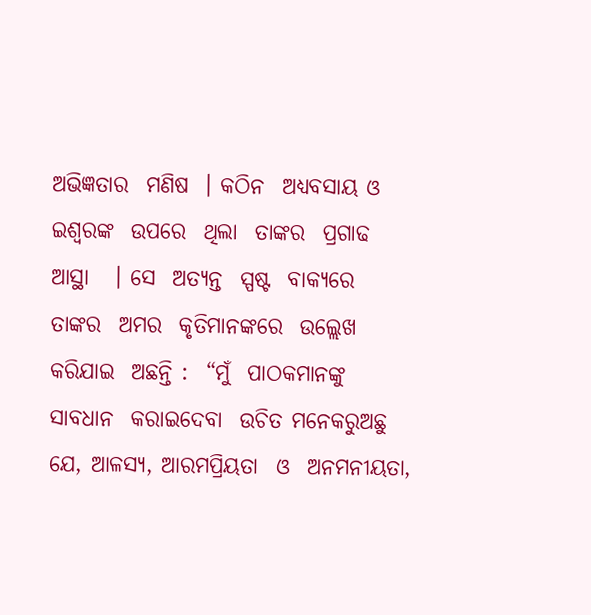ଅଭିଜ୍ଞତାର  ମଣିଷ  । କଠିନ  ଅଧ୍ୟବସାୟ ଓ ଇଶ୍ଵରଙ୍କ  ଉପରେ  ଥିଲା  ତାଙ୍କର  ପ୍ରଗାଢ  ଆସ୍ଥା   । ସେ  ଅତ୍ୟନ୍ତ  ସ୍ପଷ୍ଟ  ବାକ୍ୟରେ  ତାଙ୍କର  ଅମର  କୃତିମାନଙ୍କରେ  ଉଲ୍ଲେଖ  କରିଯାଇ  ଅଛନ୍ତି :  “ମୁଁ  ପାଠକମାନଙ୍କୁ  ସାବଧାନ  କରାଇଦେବା  ଉଚିତ ମନେକରୁଅଛୁ  ଯେ, ଆଳସ୍ୟ, ଆରମପ୍ରିୟତା  ଓ  ଅନମନୀୟତା,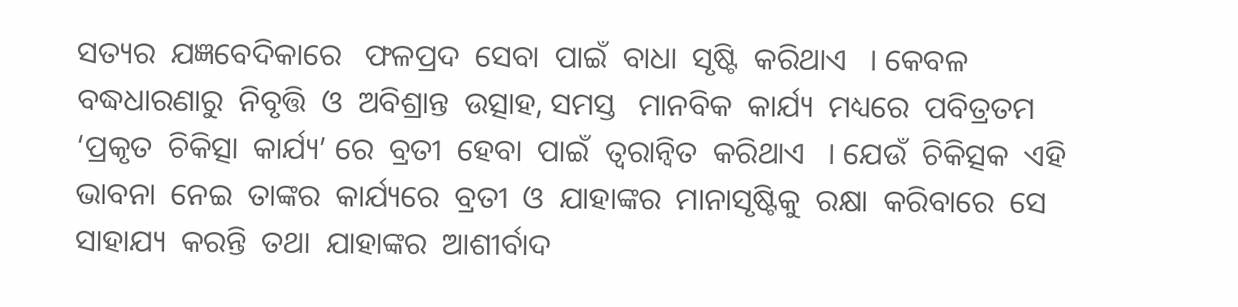ସତ୍ୟର  ଯଜ୍ଞବେଦିକାରେ   ଫଳପ୍ରଦ  ସେବା  ପାଇଁ  ବାଧା  ସୃଷ୍ଟି  କରିଥାଏ   । କେବଳ  ବଦ୍ଧଧାରଣାରୁ  ନିବୃତ୍ତି  ଓ  ଅବିଶ୍ରାନ୍ତ  ଉତ୍ସାହ, ସମସ୍ତ   ମାନବିକ  କାର୍ଯ୍ୟ  ମଧ୍ୟରେ  ପବିତ୍ରତମ  ‘ପ୍ରକୃତ  ଚିକିତ୍ସା  କାର୍ଯ୍ୟ’ ରେ  ବ୍ରତୀ  ହେବା  ପାଇଁ  ତ୍ୱରାନ୍ୱିତ  କରିଥାଏ   । ଯେଉଁ  ଚିକିତ୍ସକ  ଏହି  ଭାବନା  ନେଇ  ତାଙ୍କର  କାର୍ଯ୍ୟରେ  ବ୍ରତୀ  ଓ  ଯାହାଙ୍କର  ମାନାସୃଷ୍ଟିକୁ  ରକ୍ଷା  କରିବାରେ  ସେ  ସାହାଯ୍ୟ  କରନ୍ତି  ତଥା  ଯାହାଙ୍କର  ଆଶୀର୍ବାଦ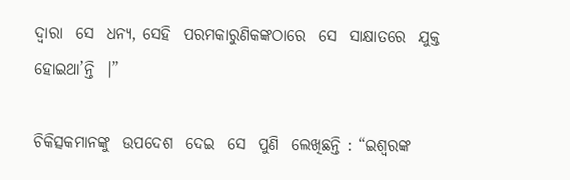ଦ୍ଵାରା  ସେ  ଧନ୍ୟ, ସେହି  ପରମକାରୁଣିକଙ୍କଠାରେ  ସେ  ସାକ୍ଷାତରେ  ଯୁକ୍ତ  ହୋଇଥା’ନ୍ତି  ।”

ଚିକିତ୍ସକମାନଙ୍କୁ  ଉପଦେଶ  ଦେଇ  ସେ  ପୁଣି  ଲେଖିଛନ୍ତି : “ଇଶ୍ଵରଙ୍କ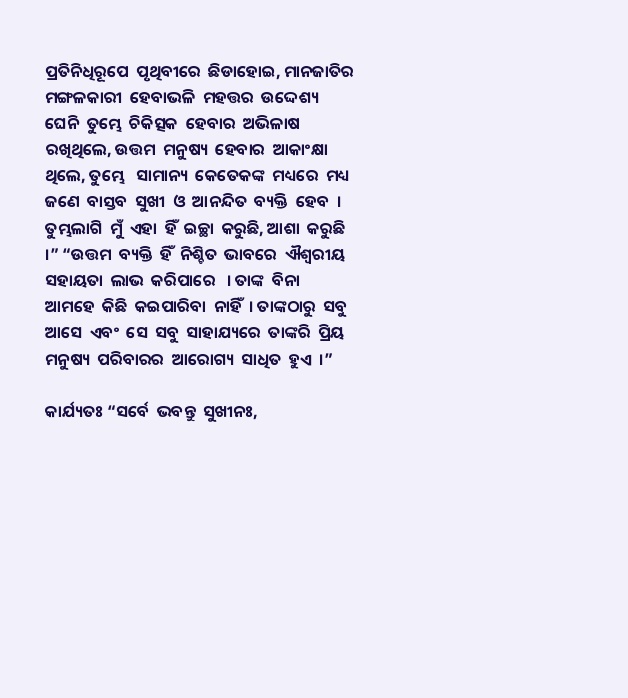ପ୍ରତିନିଧିରୂପେ  ପୃଥିବୀରେ  ଛିଡାହୋଇ, ମାନଜାତିର  ମଙ୍ଗଳକାରୀ  ହେବାଭଳି  ମହତ୍ତର  ଉଦ୍ଦେଶ୍ୟ   ଘେନି  ତୁମ୍ଭେ  ଚିକିତ୍ସକ  ହେବାର  ଅଭିଳାଷ  ରଖିଥିଲେ, ଉତ୍ତମ  ମନୁଷ୍ୟ  ହେବାର  ଆକାଂକ୍ଷା  ଥିଲେ, ତୁମ୍ଭେ   ସାମାନ୍ୟ  କେତେକଙ୍କ  ମଧ୍ୟରେ  ମଧ୍ୟ  ଜଣେ  ବାସ୍ତବ  ସୁଖୀ  ଓ  ଆନନ୍ଦିତ  ବ୍ୟକ୍ତି  ହେବ  । ତୁମ୍ଭଲାଗି  ମୁଁ  ଏହା  ହିଁ  ଇଚ୍ଛା  କରୁଛି, ଆଶା  କରୁଛି  ।” “ଉତ୍ତମ  ବ୍ୟକ୍ତି  ହିଁ  ନିଶ୍ଚିତ  ଭାବରେ  ଐଶ୍ଵରୀୟ  ସହାୟତା  ଲାଭ  କରିପାରେ   । ତାଙ୍କ  ବିନା  ଆମହେ  କିଛି  କଇପାରିବା  ନାହିଁ  । ତାଙ୍କଠାରୁ  ସବୁ  ଆସେ  ଏବଂ  ସେ  ସବୁ  ସାହାଯ୍ୟରେ  ତାଙ୍କରି  ପ୍ରିୟ  ମନୁଷ୍ୟ  ପରିବାରର  ଆରୋଗ୍ୟ  ସାଧିତ  ହୁଏ  ।”

କାର୍ଯ୍ୟତଃ “ସର୍ବେ  ଭବନ୍ତୁ  ସୁଖୀନଃ,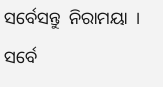ସର୍ବେସନ୍ତୁ  ନିରାମୟା  । ସର୍ବେ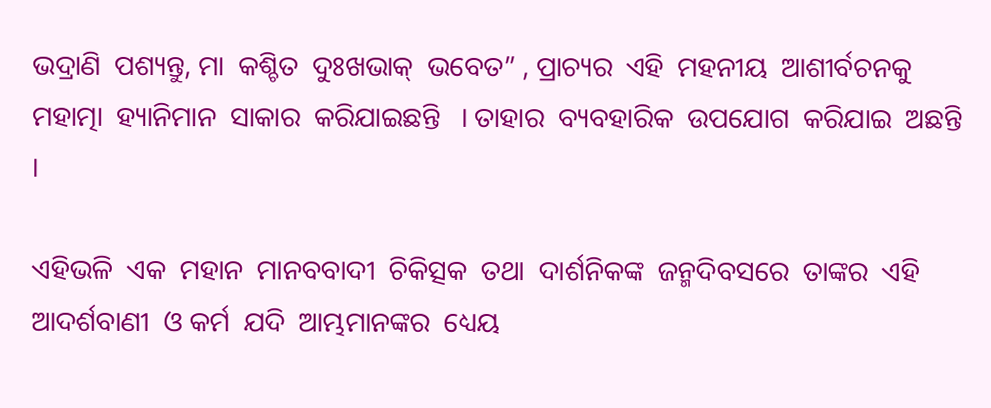ଭଦ୍ରାଣି  ପଶ୍ୟନ୍ତୁ, ମା  କଶ୍ଚିତ  ଦୁଃଖଭାକ୍  ଭବେତ” , ପ୍ରାଚ୍ୟର  ଏହି  ମହନୀୟ  ଆଶୀର୍ବଚନକୁ  ମହାତ୍ମା  ହ୍ୟାନିମାନ  ସାକାର  କରିଯାଇଛନ୍ତି   । ତାହାର  ବ୍ୟବହାରିକ  ଉପଯୋଗ  କରିଯାଇ  ଅଛନ୍ତି   ।

ଏହିଭଳି  ଏକ  ମହାନ  ମାନବବାଦୀ  ଚିକିତ୍ସକ  ତଥା  ଦାର୍ଶନିକଙ୍କ  ଜନ୍ମଦିବସରେ  ତାଙ୍କର  ଏହି  ଆଦର୍ଶବାଣୀ  ଓ କର୍ମ  ଯଦି  ଆମ୍ଭମାନଙ୍କର  ଧ୍ୟେୟ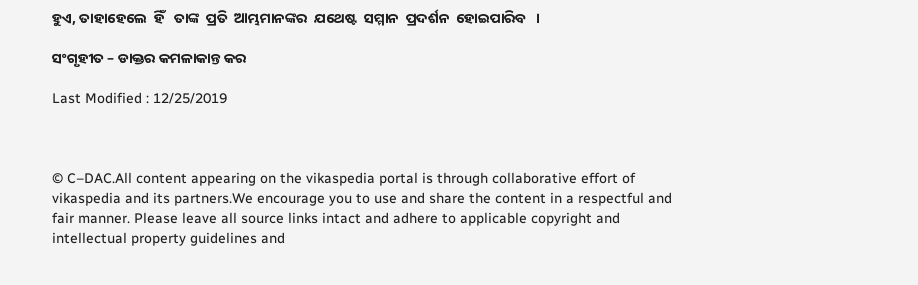ହୁଏ, ତାହାହେଲେ  ହିଁ   ତାଙ୍କ  ପ୍ରତି  ଆମ୍ଭମାନଙ୍କର  ଯଥେଷ୍ଟ  ସମ୍ମାନ  ପ୍ରଦର୍ଶନ  ହୋଇପାରିବ   ।

ସଂଗୃହୀତ – ଡାକ୍ତର କମଳାକାନ୍ତ କର

Last Modified : 12/25/2019



© C–DAC.All content appearing on the vikaspedia portal is through collaborative effort of vikaspedia and its partners.We encourage you to use and share the content in a respectful and fair manner. Please leave all source links intact and adhere to applicable copyright and intellectual property guidelines and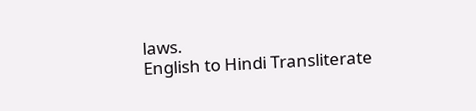laws.
English to Hindi Transliterate